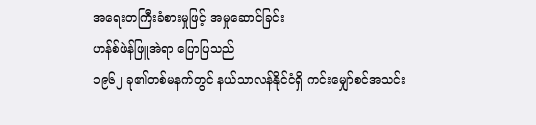အရေးတကြီးခံစားမှုဖြင့် အမှုဆောင်ခြင်း
ဟန်စ်ဖဲန်ဖြူအဲရာ ပြောပြသည်
၁၉၆၂ ခု၏တစ်မနက်တွင် နယ်သာလန်နိုင်ငံရှိ ကင်းမျှော်စင်အသင်း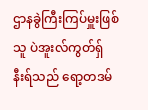ဌာနခွဲကြီးကြပ်မှူးဖြစ်သူ ပဲအူးလ်ကွတ်ရှ်နီးရ်သည် ရော့တဒမ်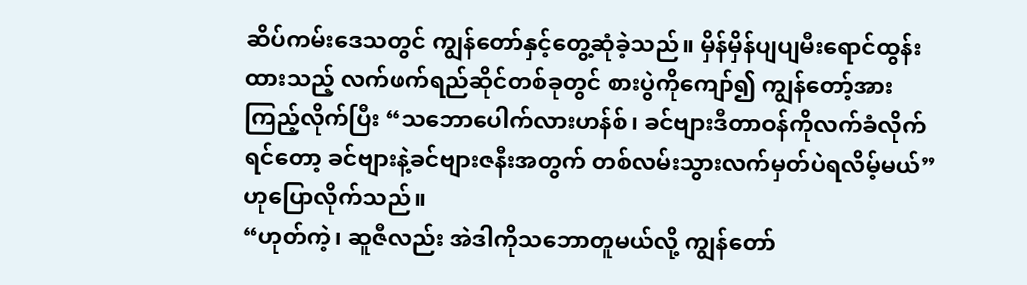ဆိပ်ကမ်းဒေသတွင် ကျွန်တော်နှင့်တွေ့ဆုံခဲ့သည်။ မှိန်မှိန်ပျပျမီးရောင်ထွန်းထားသည့် လက်ဖက်ရည်ဆိုင်တစ်ခုတွင် စားပွဲကိုကျော်၍ ကျွန်တော့်အားကြည့်လိုက်ပြီး “သဘောပေါက်လားဟန်စ်၊ ခင်ဗျားဒီတာဝန်ကိုလက်ခံလိုက်ရင်တော့ ခင်ဗျားနဲ့ခင်ဗျားဇနီးအတွက် တစ်လမ်းသွားလက်မှတ်ပဲရလိမ့်မယ်” ဟုပြောလိုက်သည်။
“ဟုတ်ကဲ့၊ ဆူဇီလည်း အဲဒါကိုသဘောတူမယ်လို့ ကျွန်တော်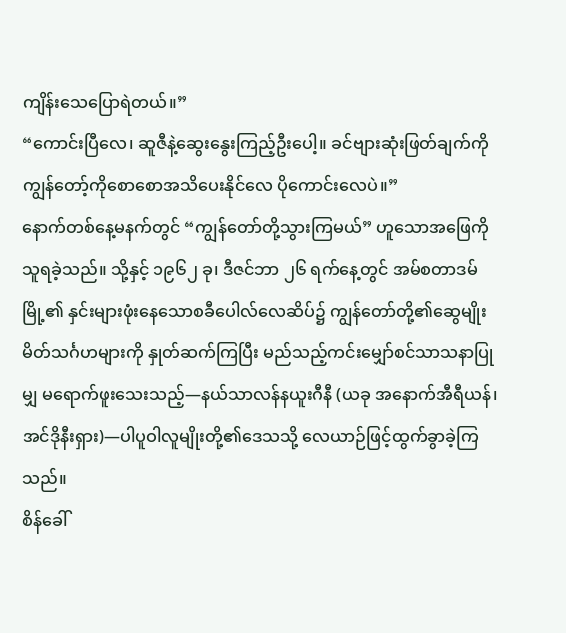ကျိန်းသေပြောရဲတယ်။”
“ကောင်းပြီလေ၊ ဆူဇီနဲ့ဆွေးနွေးကြည့်ဦးပေါ့။ ခင်ဗျားဆုံးဖြတ်ချက်ကို ကျွန်တော့်ကိုစောစောအသိပေးနိုင်လေ ပိုကောင်းလေပဲ။”
နောက်တစ်နေ့မနက်တွင် “ကျွန်တော်တို့သွားကြမယ်” ဟူသောအဖြေကို သူရခဲ့သည်။ သို့နှင့် ၁၉၆၂ ခု၊ ဒီဇင်ဘာ ၂၆ ရက်နေ့တွင် အမ်စတာဒမ်မြို့၏ နှင်းများဖုံးနေသောစခီပေါလ်လေဆိပ်၌ ကျွန်တော်တို့၏ဆွေမျိုးမိတ်သင်္ဂဟများကို နှုတ်ဆက်ကြပြီး မည်သည့်ကင်းမျှော်စင်သာသနာပြုမျှ မရောက်ဖူးသေးသည့်—နယ်သာလန်နယူးဂီနီ (ယခု အနောက်အီရီယန်၊ အင်ဒိုနီးရှား)—ပါပူဝါလူမျိုးတို့၏ဒေသသို့ လေယာဉ်ဖြင့်ထွက်ခွာခဲ့ကြသည်။
စိန်ခေါ်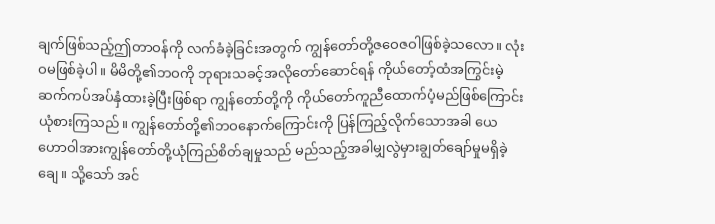ချက်ဖြစ်သည့်ဤတာဝန်ကို လက်ခံခဲ့ခြင်းအတွက် ကျွန်တော်တို့ဇဝေဇဝါဖြစ်ခဲ့သလော။ လုံးဝမဖြစ်ခဲ့ပါ။ မိမိတို့၏ဘဝကို ဘုရားသခင့်အလိုတော်ဆောင်ရန် ကိုယ်တော့်ထံအကြွင်းမဲ့ဆက်ကပ်အပ်နှံထားခဲ့ပြီးဖြစ်ရာ ကျွန်တော်တို့ကို ကိုယ်တော်ကူညီထောက်ပံ့မည်ဖြစ်ကြောင်း ယုံစားကြသည်။ ကျွန်တော်တို့၏ဘဝနောက်ကြောင်းကို ပြန်ကြည့်လိုက်သောအခါ ယေဟောဝါအားကျွန်တော်တို့ယုံကြည်စိတ်ချမှုသည် မည်သည့်အခါမျှလွဲမှားချွတ်ချော်မှုမရှိခဲ့ချေ။ သို့သော် အင်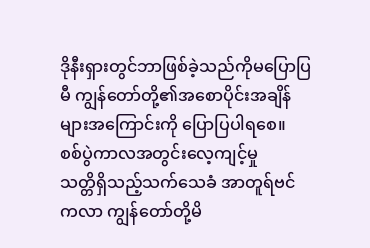ဒိုနီးရှားတွင်ဘာဖြစ်ခဲ့သည်ကိုမပြောပြမီ ကျွန်တော်တို့၏အစောပိုင်းအချိန်များအကြောင်းကို ပြောပြပါရစေ။
စစ်ပွဲကာလအတွင်းလေ့ကျင့်မှု
သတ္တိရှိသည့်သက်သေခံ အာတူရ်ဗင်ကလာ ကျွန်တော်တို့မိ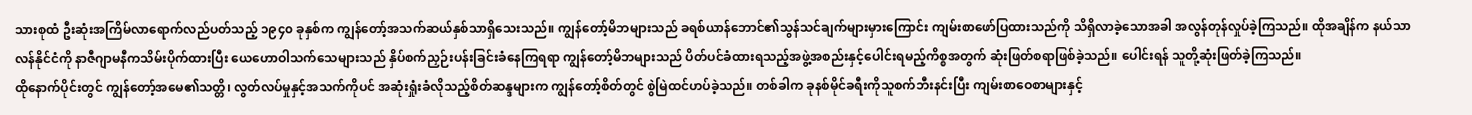သားစုထံ ဦးဆုံးအကြိမ်လာရောက်လည်ပတ်သည့် ၁၉၄၀ ခုနှစ်က ကျွန်တော့်အသက်ဆယ်နှစ်သာရှိသေးသည်။ ကျွန်တော့်မိဘများသည် ခရစ်ယာန်ဘောင်၏သွန်သင်ချက်များမှားကြောင်း ကျမ်းစာဖော်ပြထားသည်ကို သိရှိလာခဲ့သောအခါ အလွန်တုန်လှုပ်ခဲ့ကြသည်။ ထိုအချိန်က နယ်သာလန်နိုင်ငံကို နာဇီဂျာမနီကသိမ်းပိုက်ထားပြီး ယေဟောဝါသက်သေများသည် နှိပ်စက်ညှဉ်းပန်းခြင်းခံနေကြရရာ ကျွန်တော့်မိဘများသည် ပိတ်ပင်ခံထားရသည့်အဖွဲ့အစည်းနှင့်ပေါင်းရမည့်ကိစ္စအတွက် ဆုံးဖြတ်စရာဖြစ်ခဲ့သည်။ ပေါင်းရန် သူတို့ဆုံးဖြတ်ခဲ့ကြသည်။
ထိုနောက်ပိုင်းတွင် ကျွန်တော့်အမေ၏သတ္တိ၊ လွတ်လပ်မှုနှင့်အသက်ကိုပင် အဆုံးရှုံးခံလိုသည့်စိတ်ဆန္ဒများက ကျွန်တော့်စိတ်တွင် စွဲမြဲထင်ဟပ်ခဲ့သည်။ တစ်ခါက ခုနစ်မိုင်ခရီးကိုသူစက်ဘီးနင်းပြီး ကျမ်းစာဝေစာများနှင့်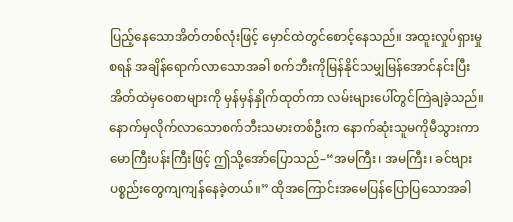ပြည့်နေသောအိတ်တစ်လုံးဖြင့် မှောင်ထဲတွင်စောင့်နေသည်။ အထူးလှုပ်ရှားမှုစရန် အချိန်ရောက်လာသောအခါ စက်ဘီးကိုမြန်နိုင်သမျှမြန်အောင်နင်းပြီး အိတ်ထဲမှဝေစာများကို မှန်မှန်နှိုက်ထုတ်ကာ လမ်းများပေါ်တွင်ကြဲချခဲ့သည်။ နောက်မှလိုက်လာသောစက်ဘီးသမားတစ်ဦးက နောက်ဆုံးသူမကိုမီသွားကာ မောကြီးပန်းကြီးဖြင့် ဤသို့အော်ပြောသည်–“အမကြီး၊ အမကြီး၊ ခင်ဗျားပစ္စည်းတွေကျကျန်နေခဲ့တယ်။” ထိုအကြောင်းအမေပြန်ပြောပြသောအခါ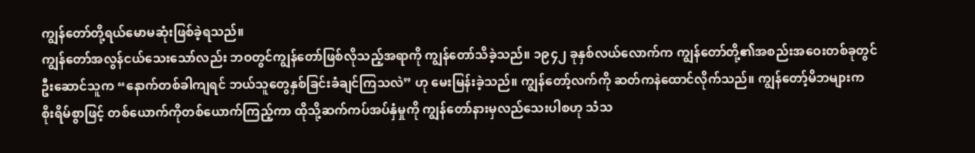ကျွန်တော်တို့ရယ်မောမဆုံးဖြစ်ခဲ့ရသည်။
ကျွန်တော်အလွန်ငယ်သေးသော်လည်း ဘဝတွင်ကျွန်တော်ဖြစ်လိုသည့်အရာကို ကျွန်တော်သိခဲ့သည်။ ၁၉၄၂ ခုနှစ်လယ်လောက်က ကျွန်တော်တို့၏အစည်းအဝေးတစ်ခုတွင် ဦးဆောင်သူက “နောက်တစ်ခါကျရင် ဘယ်သူတွေနှစ်ခြင်းခံချင်ကြသလဲ” ဟု မေးမြန်းခဲ့သည်။ ကျွန်တော့်လက်ကို ဆတ်ကနဲထောင်လိုက်သည်။ ကျွန်တော့်မိဘများက စိုးရိမ်စွာဖြင့် တစ်ယောက်ကိုတစ်ယောက်ကြည့်ကာ ထိုသို့ဆက်ကပ်အပ်နှံမှုကို ကျွန်တော်နားမှလည်သေးပါစဟု သံသ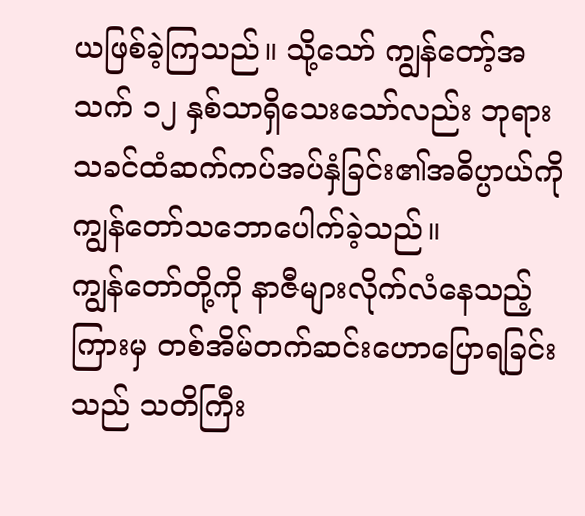ယဖြစ်ခဲ့ကြသည်။ သို့သော် ကျွန်တော့်အသက် ၁၂ နှစ်သာရှိသေးသော်လည်း ဘုရားသခင်ထံဆက်ကပ်အပ်နှံခြင်း၏အဓိပ္ပာယ်ကို ကျွန်တော်သဘောပေါက်ခဲ့သည်။
ကျွန်တော်တို့ကို နာဇီများလိုက်လံနေသည့်ကြားမှ တစ်အိမ်တက်ဆင်းဟောပြောရခြင်းသည် သတိကြီး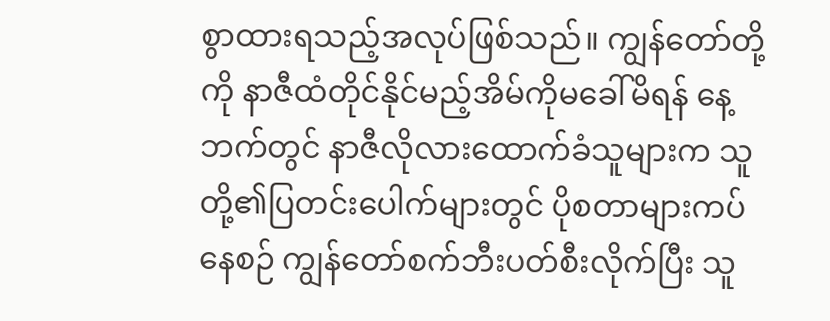စွာထားရသည့်အလုပ်ဖြစ်သည်။ ကျွန်တော်တို့ကို နာဇီထံတိုင်နိုင်မည့်အိမ်ကိုမခေါ်မိရန် နေ့ဘက်တွင် နာဇီလိုလားထောက်ခံသူများက သူတို့၏ပြတင်းပေါက်များတွင် ပိုစတာများကပ်နေစဉ် ကျွန်တော်စက်ဘီးပတ်စီးလိုက်ပြီး သူ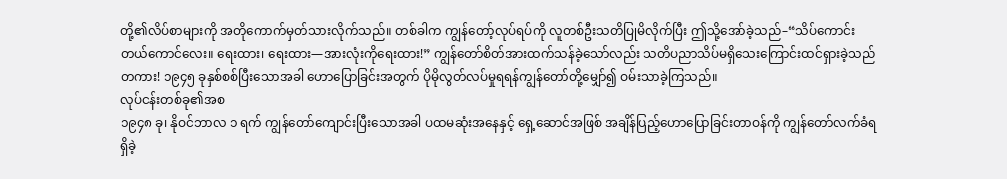တို့၏လိပ်စာများကို အတိုကောက်မှတ်သားလိုက်သည်။ တစ်ခါက ကျွန်တော့်လုပ်ရပ်ကို လူတစ်ဦးသတိပြုမိလိုက်ပြီး ဤသို့အော်ခဲ့သည်–“သိပ်ကောင်းတယ်ကောင်လေး။ ရေးထား၊ ရေးထား—အားလုံးကိုရေးထား!” ကျွန်တော်စိတ်အားထက်သန်ခဲ့သော်လည်း သတိပညာသိပ်မရှိသေးကြောင်းထင်ရှားခဲ့သည်တကား! ၁၉၄၅ ခုနှစ်စစ်ပြီးသောအခါ ဟောပြောခြင်းအတွက် ပိုမိုလွတ်လပ်မှုရရန်ကျွန်တော်တို့မျှော်၍ ဝမ်းသာခဲ့ကြသည်။
လုပ်ငန်းတစ်ခု၏အစ
၁၉၄၈ ခု၊ နိုဝင်ဘာလ ၁ ရက် ကျွန်တော်ကျောင်းပြီးသောအခါ ပထမဆုံးအနေနှင့် ရှေ့ဆောင်အဖြစ် အချိန်ပြည့်ဟောပြောခြင်းတာဝန်ကို ကျွန်တော်လက်ခံရရှိခဲ့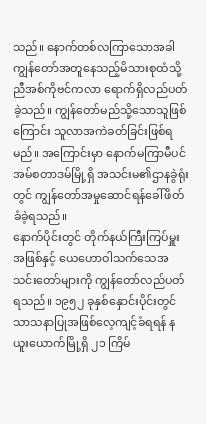သည်။ နောက်တစ်လကြာသောအခါ ကျွန်တော်အတူနေသည့်မိသားစုထံသို့ ညီအစ်ကိုဗင်ကလာ ရောက်ရှိလည်ပတ်ခဲ့သည်။ ကျွန်တော်မည်သို့သောသူဖြစ်ကြောင်း သူလာအကဲခတ်ခြင်းဖြစ်ရမည်။ အကြောင်းမှာ နောက်မကြာမီပင် အမ်စတာဒမ်မြို့ရှိ အသင်းမ၏ဌာနခွဲရုံးတွင် ကျွန်တော်အမှုဆောင်ရန်ခေါ်ဖိတ်ခံခဲ့ရသည်။
နောက်ပိုင်းတွင် တိုက်နယ်ကြီးကြပ်မှူးအဖြစ်နှင့် ယေဟောဝါသက်သေအသင်းတော်များကို ကျွန်တော်လည်ပတ်ရသည်။ ၁၉၅၂ ခုနှစ်နှောင်းပိုင်းတွင် သာသနာပြုအဖြစ်လေ့ကျင့်ခံရရန် နယူးယောက်မြို့ရှိ ၂၁ ကြိမ်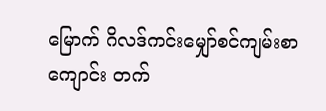မြောက် ဂိလဒ်ကင်းမျှော်စင်ကျမ်းစာကျောင်း တက်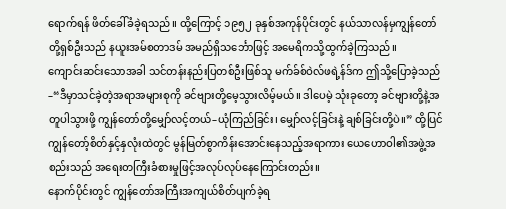ရောက်ရန် ဖိတ်ခေါ်ခံခဲ့ရသည်။ ထို့ကြောင့် ၁၉၅၂ ခုနှစ်အကုန်ပိုင်းတွင် နယ်သာလန်မှကျွန်တော်တို့ရှစ်ဦးသည် နယူးအမ်စတာဒမ် အမည်ရှိသင်္ဘောဖြင့် အမေရိကသို့ထွက်ခဲ့ကြသည်။
ကျောင်းဆင်းသောအခါ သင်တန်းနည်းပြတစ်ဦးဖြစ်သူ မက်ခ်စ်ဝဲလ်ဖရဲ့န်ဒ်က ဤသို့ပြောခဲ့သည်–“ဒီမှာသင်ခဲ့တဲ့အရာအများစုကို ခင်ဗျားတို့မေ့သွားလိမ့်မယ်။ ဒါပေမဲ့ သုံးခုတော့ ခင်ဗျားတို့နဲ့အတူပါသွားဖို့ ကျွန်တော်တို့မျှော်လင့်တယ်–ယုံကြည်ခြင်း၊ မျှော်လင့်ခြင်းနဲ့ ချစ်ခြင်းတို့ပဲ။” ထို့ပြင် ကျွန်တော့်စိတ်နှင့်နှလုံးထဲတွင် မွန်မြတ်စွာကိန်းအောင်းနေသည့်အရာကား ယေဟောဝါ၏အဖွဲ့အစည်းသည် အရေးတကြီးခံစားမှုဖြင့်အလုပ်လုပ်နေကြောင်းတည်း။
နောက်ပိုင်းတွင် ကျွန်တော်အကြီးအကျယ်စိတ်ပျက်ခဲ့ရ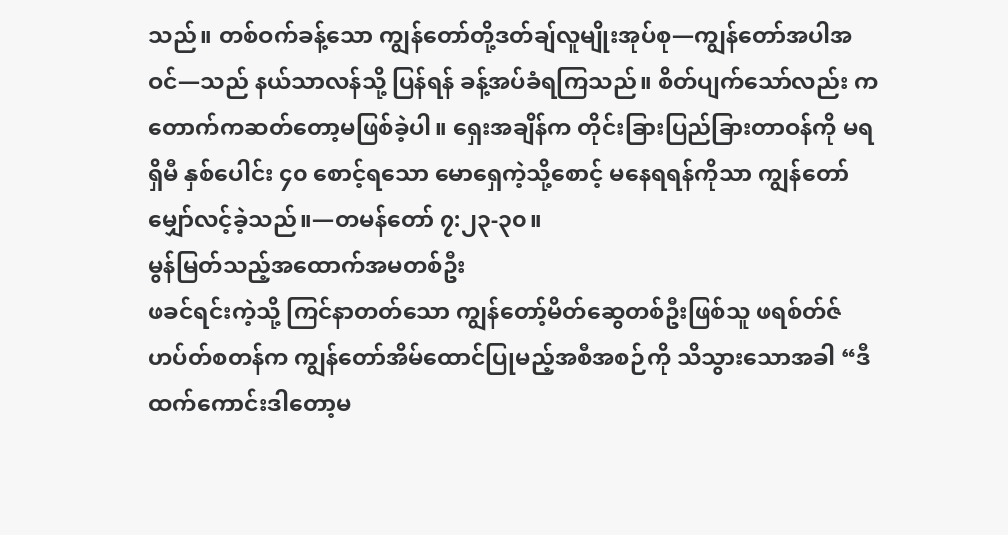သည်။ တစ်ဝက်ခန့်သော ကျွန်တော်တို့ဒတ်ချ်လူမျိုးအုပ်စု—ကျွန်တော်အပါအဝင်—သည် နယ်သာလန်သို့ ပြန်ရန် ခန့်အပ်ခံရကြသည်။ စိတ်ပျက်သော်လည်း ကတောက်ကဆတ်တော့မဖြစ်ခဲ့ပါ။ ရှေးအချိန်က တိုင်းခြားပြည်ခြားတာဝန်ကို မရရှိမီ နှစ်ပေါင်း ၄၀ စောင့်ရသော မောရှေကဲ့သို့စောင့် မနေရရန်ကိုသာ ကျွန်တော်မျှော်လင့်ခဲ့သည်။—တမန်တော် ၇:၂၃-၃၀။
မွန်မြတ်သည့်အထောက်အမတစ်ဦး
ဖခင်ရင်းကဲ့သို့ ကြင်နာတတ်သော ကျွန်တော့်မိတ်ဆွေတစ်ဦးဖြစ်သူ ဖရစ်တ်ဇ်ဟပ်တ်စတန်က ကျွန်တော်အိမ်ထောင်ပြုမည့်အစီအစဉ်ကို သိသွားသောအခါ “ဒီထက်ကောင်းဒါတော့မ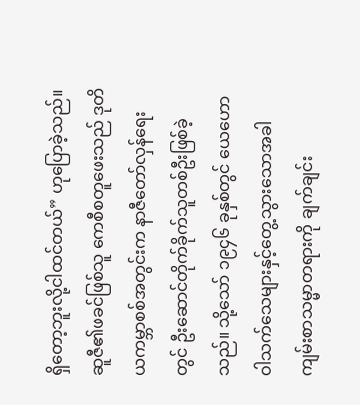ရှိတော့ဘူးလို့ငါထင်တယ်” ဟုပြောခဲ့သည်။ ဆူဇီ၏ဖခင်ဖြစ်သူ ကေစီစတူဖေးသည် ဒုတိယကမ္ဘာစစ်အတွင်းက နာဇီတော်လှန်ရေးတွင် ဦးဆောင်တိုက်ခိုက်သူတစ်ဦးဖြစ်ခဲ့သည်။ သို့သော် ၁၉၄၆ ခုနှစ်တွင် ယေဟောဝါသက်သေများနှင့်တွေ့သွားသောအခါ ကျမ်းစာသမ္မာတရားကို ချက်ချင်း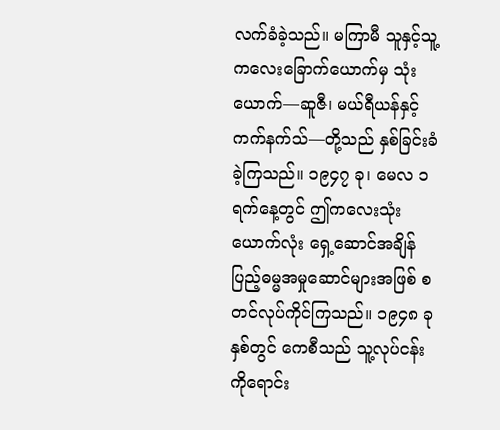လက်ခံခဲ့သည်။ မကြာမီ သူနှင့်သူ့ကလေးခြောက်ယောက်မှ သုံးယောက်—ဆူဇီ၊ မယ်ရီယန်နှင့် ကက်နက်သ်—တို့သည် နှစ်ခြင်းခံခဲ့ကြသည်။ ၁၉၄၇ ခု၊ မေလ ၁ ရက်နေ့တွင် ဤကလေးသုံးယောက်လုံး ရှေ့ဆောင်အချိန်ပြည့်ဓမ္မအမှုဆောင်များအဖြစ် စတင်လုပ်ကိုင်ကြသည်။ ၁၉၄၈ ခုနှစ်တွင် ကေစီသည် သူ့လုပ်ငန်းကိုရောင်း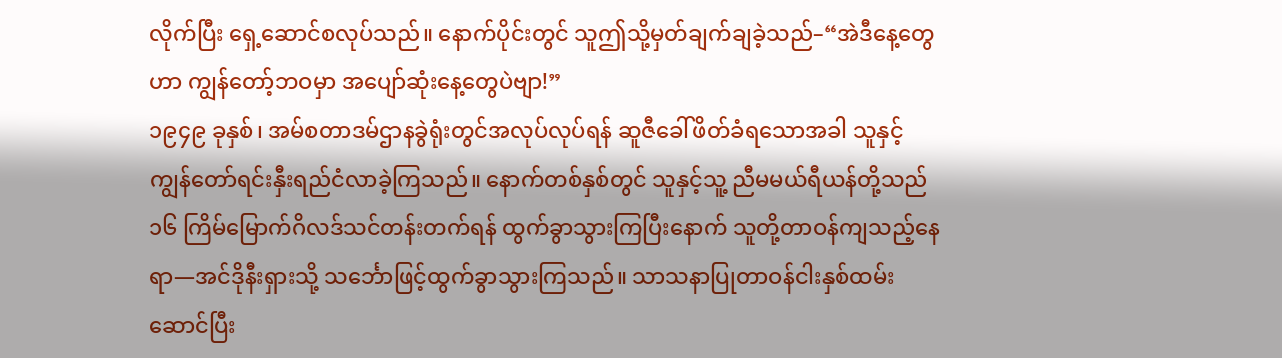လိုက်ပြီး ရှေ့ဆောင်စလုပ်သည်။ နောက်ပိုင်းတွင် သူဤသို့မှတ်ချက်ချခဲ့သည်–“အဲဒီနေ့တွေဟာ ကျွန်တော့်ဘဝမှာ အပျော်ဆုံးနေ့တွေပဲဗျာ!”
၁၉၄၉ ခုနှစ်၊ အမ်စတာဒမ်ဌာနခွဲရုံးတွင်အလုပ်လုပ်ရန် ဆူဇီခေါ်ဖိတ်ခံရသောအခါ သူနှင့်ကျွန်တော်ရင်းနှီးရည်ငံလာခဲ့ကြသည်။ နောက်တစ်နှစ်တွင် သူနှင့်သူ့ ညီမမယ်ရီယန်တို့သည် ၁၆ ကြိမ်မြောက်ဂိလဒ်သင်တန်းတက်ရန် ထွက်ခွာသွားကြပြီးနောက် သူတို့တာဝန်ကျသည့်နေရာ—အင်ဒိုနီးရှားသို့ သင်္ဘောဖြင့်ထွက်ခွာသွားကြသည်။ သာသနာပြုတာဝန်ငါးနှစ်ထမ်းဆောင်ပြီး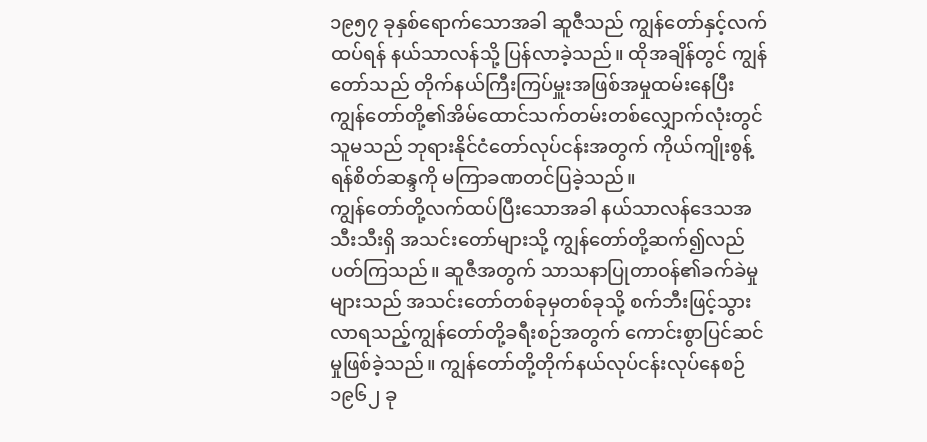၁၉၅၇ ခုနှစ်ရောက်သောအခါ ဆူဇီသည် ကျွန်တော်နှင့်လက်ထပ်ရန် နယ်သာလန်သို့ ပြန်လာခဲ့သည်။ ထိုအချိန်တွင် ကျွန်တော်သည် တိုက်နယ်ကြီးကြပ်မှူးအဖြစ်အမှုထမ်းနေပြီး ကျွန်တော်တို့၏အိမ်ထောင်သက်တမ်းတစ်လျှောက်လုံးတွင် သူမသည် ဘုရားနိုင်ငံတော်လုပ်ငန်းအတွက် ကိုယ်ကျိုးစွန့်ရန်စိတ်ဆန္ဒကို မကြာခဏတင်ပြခဲ့သည်။
ကျွန်တော်တို့လက်ထပ်ပြီးသောအခါ နယ်သာလန်ဒေသအသီးသီးရှိ အသင်းတော်များသို့ ကျွန်တော်တို့ဆက်၍လည်ပတ်ကြသည်။ ဆူဇီအတွက် သာသနာပြုတာဝန်၏ခက်ခဲမှုများသည် အသင်းတော်တစ်ခုမှတစ်ခုသို့ စက်ဘီးဖြင့်သွားလာရသည့်ကျွန်တော်တို့ခရီးစဉ်အတွက် ကောင်းစွာပြင်ဆင်မှုဖြစ်ခဲ့သည်။ ကျွန်တော်တို့တိုက်နယ်လုပ်ငန်းလုပ်နေစဉ် ၁၉၆၂ ခု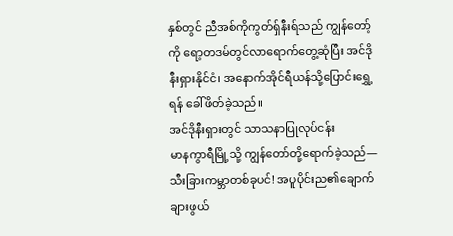နှစ်တွင် ညီအစ်ကိုကွတ်ရှ်နီးရ်သည် ကျွန်တော့်ကို ရော့တဒမ်တွင်လာရောက်တွေ့ဆုံပြီး အင်ဒိုနီးရှားနိုင်ငံ၊ အနောက်အိုင်ရီယန်သို့ပြောင်းရွှေ့ရန် ခေါ်ဖိတ်ခဲ့သည်။
အင်ဒိုနီးရှားတွင် သာသနာပြုလုပ်ငန်း
မာနကွာရီမြို့သို့ ကျွန်တော်တို့ရောက်ခဲ့သည်—သီးခြားကမ္ဘာတစ်ခုပင်! အပူပိုင်းည၏ချောက်ချားဖွယ်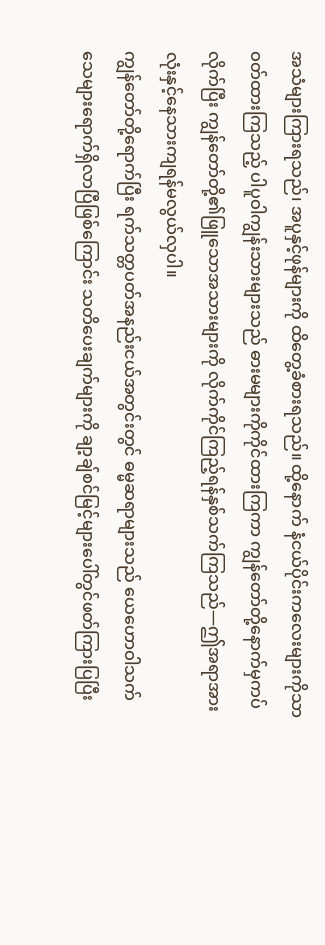အသံများကြားရသည်၊ အပူနှင့်ဖုန်များကို ထိတွေ့ခံစားရသည်။ ထို့နောက် နံငယ်ပိုင်းကလေးများကိုသာဝတ်ထားကြသည့် ပါပူဝါကျွန်းသားများသည် ဓားမများကိုကိုင်ထားကြကာ ကျွန်တော်တို့နောက်မှကပ်လိုက်ပြီး ကျွန်တော်တို့၏ဖြူသောအသားများကို လိုက်ကိုင်ကြည့်ရန်နှစ်သက်ကြသည်—ဤအရာအားလုံးနှင့်နေသားကျရန်မလွယ်လှပါ။
ကျွန်တော်တို့ရောက်ပြီး ရက်သတ္တပတ်အနည်းငယ်အတွင်းတွင် ဓမ္မဆရာများသည် ယေဟောဝါသက်သေများရောက်ရှိလာပြီဖြစ်ကြောင်း သတိပေးချက်များကို ချာ့ချ်စင်မြင့်များပေါ်တွင်ဖတ်ကြားပြပြီး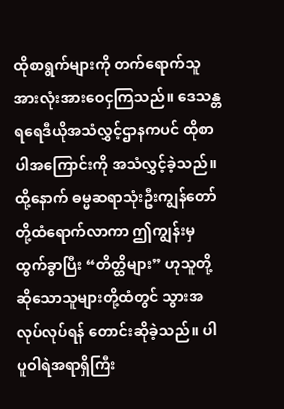ထိုစာရွက်များကို တက်ရောက်သူအားလုံးအားဝေငှကြသည်။ ဒေသန္တရရေဒီယိုအသံလွှင့်ဌာနကပင် ထိုစာပါအကြောင်းကို အသံလွှင့်ခဲ့သည်။ ထို့နောက် ဓမ္မဆရာသုံးဦးကျွန်တော်တို့ထံရောက်လာကာ ဤကျွန်းမှထွက်ခွာပြီး “တိတ္ထိများ” ဟုသူတို့ဆိုသောသူများတို့ထံတွင် သွားအလုပ်လုပ်ရန် တောင်းဆိုခဲ့သည်။ ပါပူဝါရဲအရာရှိကြီး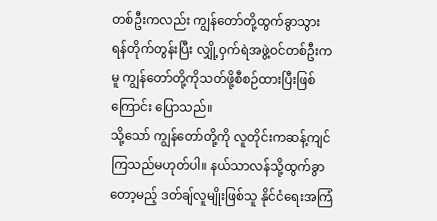တစ်ဦးကလည်း ကျွန်တော်တို့ထွက်ခွာသွားရန်တိုက်တွန်းပြီး လျှို့ဝှက်ရဲအဖွဲ့ဝင်တစ်ဦးကမူ ကျွန်တော်တို့ကိုသတ်ဖို့စီစဉ်ထားပြီးဖြစ်ကြောင်း ပြောသည်။
သို့သော် ကျွန်တော်တို့ကို လူတိုင်းကဆန့်ကျင်ကြသည်မဟုတ်ပါ။ နယ်သာလန်သို့ထွက်ခွာတော့မည့် ဒတ်ချ်လူမျိုးဖြစ်သူ နိုင်ငံရေးအကြံ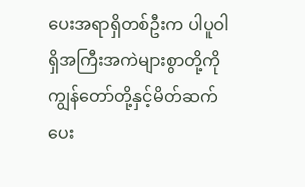ပေးအရာရှိတစ်ဦးက ပါပူဝါရှိအကြီးအကဲများစွာတို့ကို ကျွန်တော်တို့နှင့်မိတ်ဆက်ပေး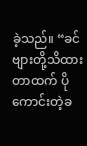ခဲ့သည်။ “ခင်ဗျားတို့သိထားတာထက် ပိုကောင်းတဲ့ခ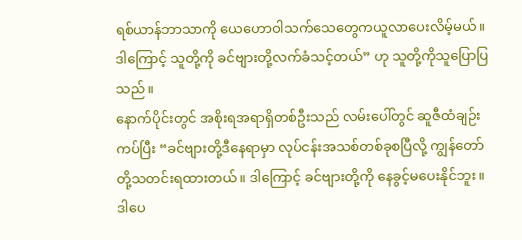ရစ်ယာန်ဘာသာကို ယေဟောဝါသက်သေတွေကယူလာပေးလိမ့်မယ်။ ဒါကြောင့် သူတို့ကို ခင်ဗျားတို့လက်ခံသင့်တယ်” ဟု သူတို့ကိုသူပြောပြသည်။
နောက်ပိုင်းတွင် အစိုးရအရာရှိတစ်ဦးသည် လမ်းပေါ်တွင် ဆူဇီထံချဉ်းကပ်ပြီး “ခင်ဗျားတို့ဒီနေရာမှာ လုပ်ငန်းအသစ်တစ်ခုစပြီလို့ ကျွန်တော်တို့သတင်းရထားတယ်။ ဒါကြောင့် ခင်ဗျားတို့ကို နေခွင့်မပေးနိုင်ဘူး။ ဒါပေ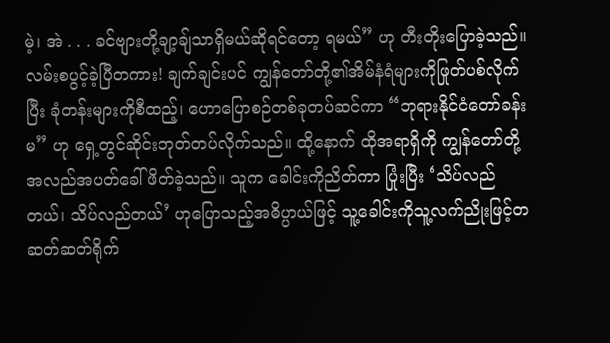မဲ့၊ အဲ . . . ခင်ဗျားတို့ချာ့ချ်သာရှိမယ်ဆိုရင်တော့ ရမယ်” ဟု တီးတိုးပြောခဲ့သည်။ လမ်းစပွင့်ခဲ့ပြီတကား! ချက်ချင်းပင် ကျွန်တော်တို့၏အိမ်နံရံများကိုဖြုတ်ပစ်လိုက်ပြီး ခုံတန်းများကိုစီထည့်၊ ဟောပြောစဉ်တစ်ခုတပ်ဆင်ကာ “ဘုရားနိုင်ငံတော်ခန်းမ” ဟု ရှေ့တွင်ဆိုင်းဘုတ်တပ်လိုက်သည်။ ထို့နောက် ထိုအရာရှိကို ကျွန်တော်တို့အလည်အပတ်ခေါ်ဖိတ်ခဲ့သည်။ သူက ခေါင်းကိုညိတ်ကာ ပြုံးပြီး ‘သိပ်လည်တယ်၊ သိပ်လည်တယ်’ ဟုပြောသည့်အဓိပ္ပာယ်ဖြင့် သူ့ခေါင်းကိုသူ့လက်ညိုးဖြင့်တဆတ်ဆတ်ရိုက်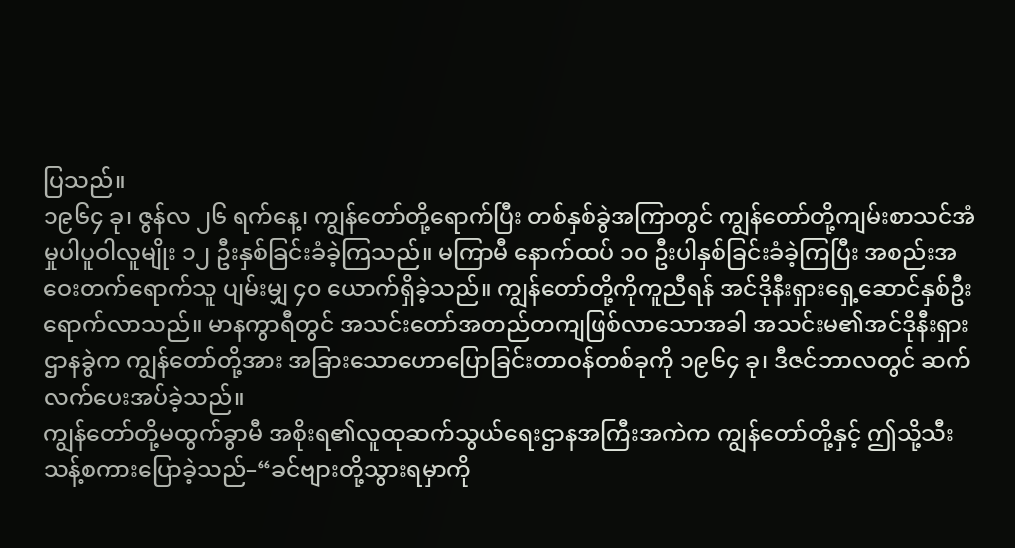ပြသည်။
၁၉၆၄ ခု၊ ဇွန်လ ၂၆ ရက်နေ့၊ ကျွန်တော်တို့ရောက်ပြီး တစ်နှစ်ခွဲအကြာတွင် ကျွန်တော်တို့ကျမ်းစာသင်အံမှုပါပူဝါလူမျိုး ၁၂ ဦးနှစ်ခြင်းခံခဲ့ကြသည်။ မကြာမီ နောက်ထပ် ၁၀ ဦးပါနှစ်ခြင်းခံခဲ့ကြပြီး အစည်းအဝေးတက်ရောက်သူ ပျမ်းမျှ ၄၀ ယောက်ရှိခဲ့သည်။ ကျွန်တော်တို့ကိုကူညီရန် အင်ဒိုနီးရှားရှေ့ဆောင်နှစ်ဦးရောက်လာသည်။ မာနကွာရီတွင် အသင်းတော်အတည်တကျဖြစ်လာသောအခါ အသင်းမ၏အင်ဒိုနီးရှားဌာနခွဲက ကျွန်တော်တို့အား အခြားသောဟောပြောခြင်းတာဝန်တစ်ခုကို ၁၉၆၄ ခု၊ ဒီဇင်ဘာလတွင် ဆက်လက်ပေးအပ်ခဲ့သည်။
ကျွန်တော်တို့မထွက်ခွာမီ အစိုးရ၏လူထုဆက်သွယ်ရေးဌာနအကြီးအကဲက ကျွန်တော်တို့နှင့် ဤသို့သီးသန့်စကားပြောခဲ့သည်–“ခင်ဗျားတို့သွားရမှာကို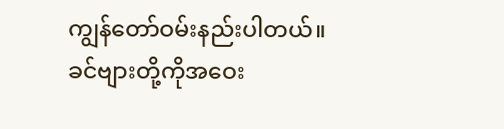ကျွန်တော်ဝမ်းနည်းပါတယ်။ ခင်ဗျားတို့ကိုအဝေး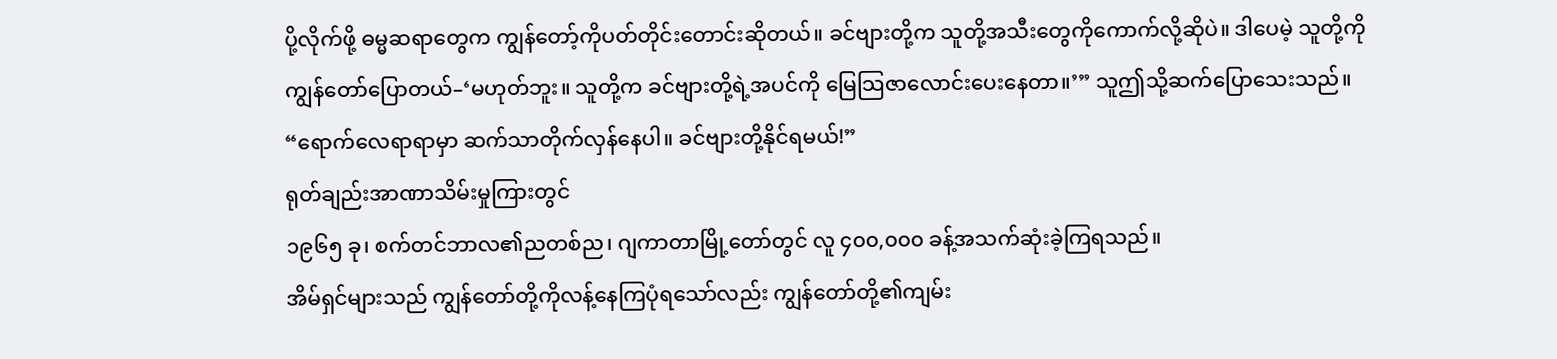ပို့လိုက်ဖို့ ဓမ္မဆရာတွေက ကျွန်တော့်ကိုပတ်တိုင်းတောင်းဆိုတယ်။ ခင်ဗျားတို့က သူတို့အသီးတွေကိုကောက်လို့ဆိုပဲ။ ဒါပေမဲ့ သူတို့ကိုကျွန်တော်ပြောတယ်–‘မဟုတ်ဘူး။ သူတို့က ခင်ဗျားတို့ရဲ့အပင်ကို မြေသြဇာလောင်းပေးနေတာ။’” သူဤသို့ဆက်ပြောသေးသည်။ “ရောက်လေရာရာမှာ ဆက်သာတိုက်လှန်နေပါ။ ခင်ဗျားတို့နိုင်ရမယ်!”
ရုတ်ချည်းအာဏာသိမ်းမှုကြားတွင်
၁၉၆၅ ခု၊ စက်တင်ဘာလ၏ညတစ်ည၊ ဂျကာတာမြို့တော်တွင် လူ ၄၀၀,၀၀၀ ခန့်အသက်ဆုံးခဲ့ကြရသည်။
အိမ်ရှင်များသည် ကျွန်တော်တို့ကိုလန့်နေကြပုံရသော်လည်း ကျွန်တော်တို့၏ကျမ်း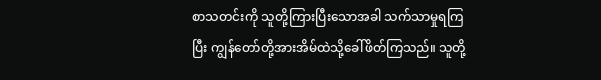စာသတင်းကို သူတို့ကြားပြီးသောအခါ သက်သာမှုရကြပြီး ကျွန်တော်တို့အားအိမ်ထဲသို့ခေါ်ဖိတ်ကြသည်။ သူတို့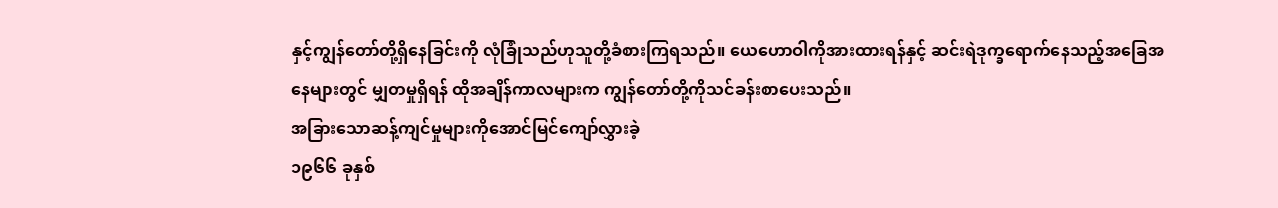နှင့်ကျွန်တော်တို့ရှိနေခြင်းကို လုံခြုံသည်ဟုသူတို့ခံစားကြရသည်။ ယေဟောဝါကိုအားထားရန်နှင့် ဆင်းရဲဒုက္ခရောက်နေသည့်အခြေအနေများတွင် မျှတမှုရှိရန် ထိုအချိန်ကာလများက ကျွန်တော်တို့ကိုသင်ခန်းစာပေးသည်။
အခြားသောဆန့်ကျင်မှုများကိုအောင်မြင်ကျော်လွှားခဲ့
၁၉၆၆ ခုနှစ်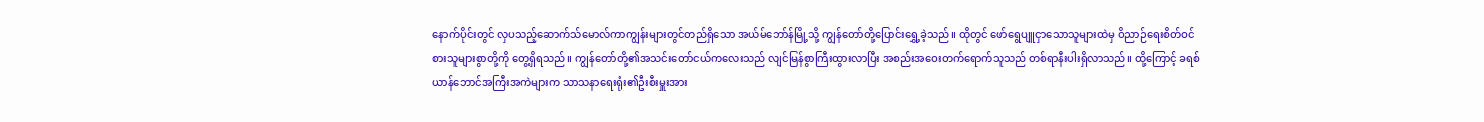နောက်ပိုင်းတွင် လှပသည့်ဆောက်သ်မောလ်ကာကျွန်းများတွင်တည်ရှိသော အယ်မ်ဘော်န်မြို့သို့ ကျွန်တော်တို့ပြောင်းရွှေ့ခဲ့သည်။ ထိုတွင် ဖော်ရွေပျူငှာသောသူများထဲမှ ဝိညာဉ်ရေးစိတ်ဝင်စားသူများစွာတို့ကို တွေ့ရှိရသည်။ ကျွန်တော်တို့၏အသင်းတော်ငယ်ကလေးသည် လျင်မြန်စွာကြီးထွားလာပြီး အစည်းအဝေးတက်ရောက်သူသည် တစ်ရာနီးပါးရှိလာသည်။ ထို့ကြောင့် ခရစ်ယာန်ဘောင်အကြီးအကဲများက သာသနာရေးရုံး၏ဦးစီးမှူးအား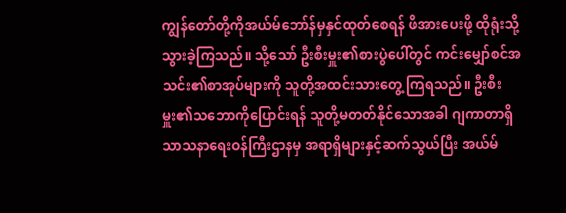ကျွန်တော်တို့ကိုအယ်မ်ဘော်န်မှနှင်ထုတ်စေရန် ဖိအားပေးဖို့ ထိုရုံးသို့သွားခဲ့ကြသည်။ သို့သော် ဦးစီးမှူး၏စားပွဲပေါ်တွင် ကင်းမျှော်စင်အသင်း၏စာအုပ်များကို သူတို့အထင်းသားတွေ့ ကြရသည်။ ဦးစီးမှူး၏သဘောကိုပြောင်းရန် သူတို့မတတ်နိုင်သောအခါ ဂျကာတာရှိသာသနာရေးဝန်ကြီးဌာနမှ အရာရှိများနှင့်ဆက်သွယ်ပြီး အယ်မ်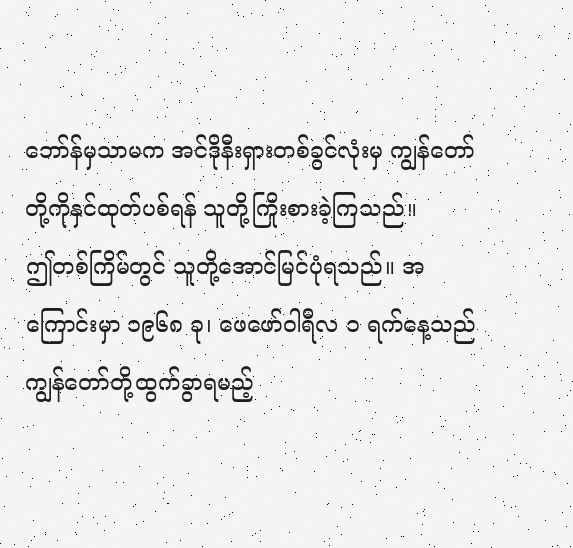ဘော်န်မှသာမက အင်ဒိုနီးရှားတစ်ခွင်လုံးမှ ကျွန်တော်တို့ကိုနှင်ထုတ်ပစ်ရန် သူတို့ကြိုးစားခဲ့ကြသည်။
ဤတစ်ကြိမ်တွင် သူတို့အောင်မြင်ပုံရသည်။ အကြောင်းမှာ ၁၉၆၈ ခု၊ ဖေဖော်ဝါရီလ ၁ ရက်နေ့သည် ကျွန်တော်တို့ထွက်ခွာရမည့်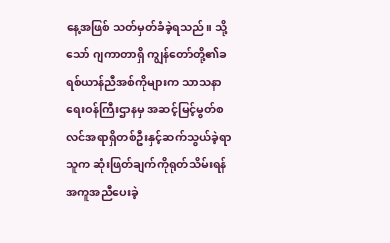နေ့အဖြစ် သတ်မှတ်ခံခဲ့ရသည်။ သို့သော် ဂျကာတာရှိ ကျွန်တော်တို့၏ခရစ်ယာန်ညီအစ်ကိုများက သာသနာရေးဝန်ကြီးဌာနမှ အဆင့်မြင့်မွတ်စလင်အရာရှိတစ်ဦးနှင့်ဆက်သွယ်ခဲ့ရာ သူက ဆုံးဖြတ်ချက်ကိုရုတ်သိမ်းရန် အကူအညီပေးခဲ့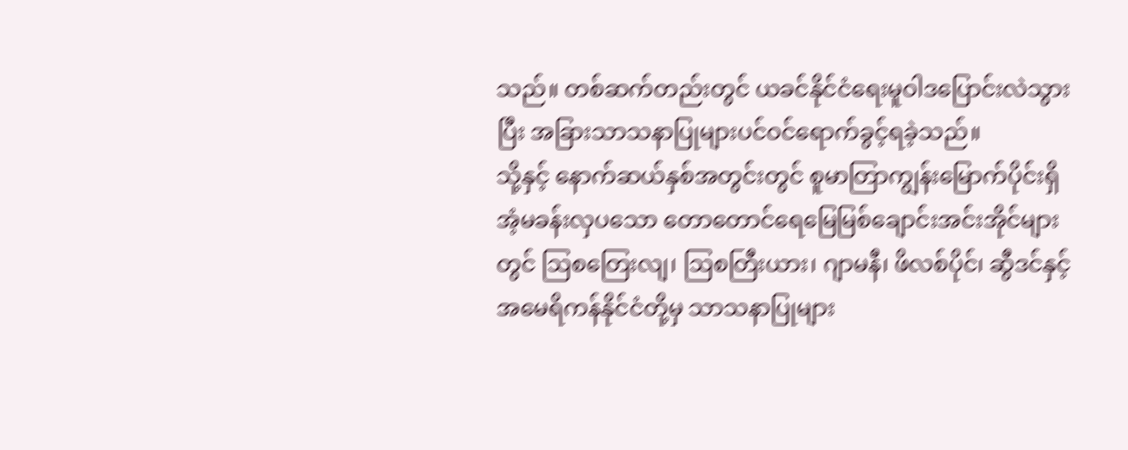သည်။ တစ်ဆက်တည်းတွင် ယခင်နိုင်ငံရေးမူဝါဒပြောင်းလဲသွားပြီး အခြားသာသနာပြုများပင်ဝင်ရောက်ခွင့်ရခဲ့သည်။
သို့နှင့် နောက်ဆယ်နှစ်အတွင်းတွင် စူမာတြာကျွန်းမြောက်ပိုင်းရှိ အံ့မခန်းလှပသော တောတောင်ရေမြေမြစ်ချောင်းအင်းအိုင်များတွင် ဩစတြေးလျ၊ ဩစတြီးယား၊ ဂျာမနီ၊ ဖိလစ်ပိုင်၊ ဆွီဒင်နှင့် အမေရိကန်နိုင်ငံတို့မှ သာသနာပြုများ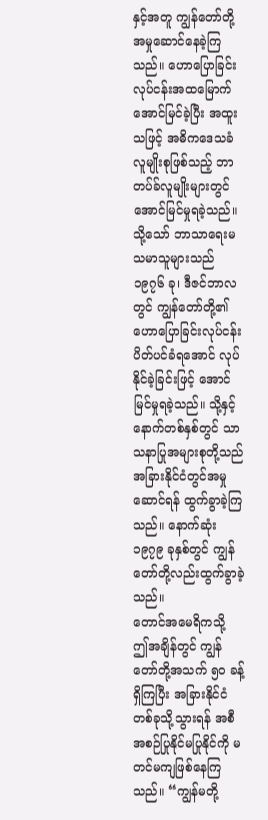နှင့်အတူ ကျွန်တော်တို့အမှုဆောင်နေခဲ့ကြသည်။ ဟောပြောခြင်းလုပ်ငန်းအထမြောက်အောင်မြင်ခဲ့ပြီး အထူးသဖြင့် အဓိကဒေသခံလူမျိုးစုဖြစ်သည့် ဘာတပ်ခ်လူမျိုးများတွင် အောင်မြင်မှုရခဲ့သည်။
သို့သော် ဘာသာရေးမသမာသူများသည် ၁၉၇၆ ခု၊ ဒီဇင်ဘာလတွင် ကျွန်တော်တို့၏ဟောပြောခြင်းလုပ်ငန်းပိတ်ပင်ခံရအောင် လုပ်နိုင်ခဲ့ခြင်းဖြင့် အောင်မြင်မှုရခဲ့သည်။ သို့နှင့် နောက်တစ်နှစ်တွင် သာသနာပြုအများစုတို့သည် အခြားနိုင်ငံတွင်အမှုဆောင်ရန် ထွက်ခွာခဲ့ကြသည်။ နောက်ဆုံး ၁၉၇၉ ခုနှစ်တွင် ကျွန်တော်တို့လည်းထွက်ခွာခဲ့သည်။
တောင်အမေရိကသို့
ဤအချိန်တွင် ကျွန်တော်တို့အသက် ၅၀ ခန့်ရှိကြပြီး အခြားနိုင်ငံတစ်ခုသို့သွားရန် အစီအစဉ်ပြုနိုင်မပြုနိုင်ကို မတင်မကျဖြစ်နေကြသည်။ “ကျွန်မတို့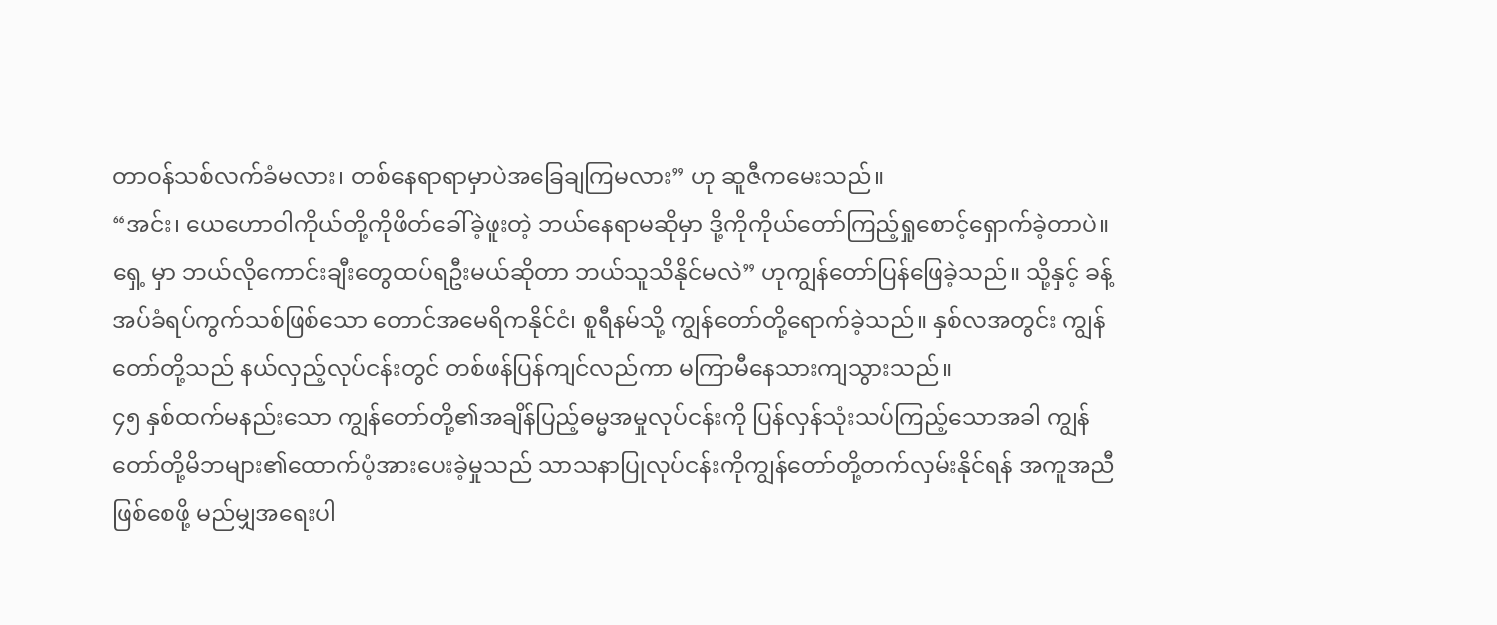တာဝန်သစ်လက်ခံမလား၊ တစ်နေရာရာမှာပဲအခြေချကြမလား” ဟု ဆူဇီကမေးသည်။
“အင်း၊ ယေဟောဝါကိုယ်တို့ကိုဖိတ်ခေါ်ခဲ့ဖူးတဲ့ ဘယ်နေရာမဆိုမှာ ဒို့ကိုကိုယ်တော်ကြည့်ရှုစောင့်ရှောက်ခဲ့တာပဲ။ ရှေ့ မှာ ဘယ်လိုကောင်းချီးတွေထပ်ရဦးမယ်ဆိုတာ ဘယ်သူသိနိုင်မလဲ” ဟုကျွန်တော်ပြန်ဖြေခဲ့သည်။ သို့နှင့် ခန့်အပ်ခံရပ်ကွက်သစ်ဖြစ်သော တောင်အမေရိကနိုင်ငံ၊ စူရီနမ်သို့ ကျွန်တော်တို့ရောက်ခဲ့သည်။ နှစ်လအတွင်း ကျွန်တော်တို့သည် နယ်လှည့်လုပ်ငန်းတွင် တစ်ဖန်ပြန်ကျင်လည်ကာ မကြာမီနေသားကျသွားသည်။
၄၅ နှစ်ထက်မနည်းသော ကျွန်တော်တို့၏အချိန်ပြည့်ဓမ္မအမှုလုပ်ငန်းကို ပြန်လှန်သုံးသပ်ကြည့်သောအခါ ကျွန်တော်တို့မိဘများ၏ထောက်ပံ့အားပေးခဲ့မှုသည် သာသနာပြုလုပ်ငန်းကိုကျွန်တော်တို့တက်လှမ်းနိုင်ရန် အကူအညီဖြစ်စေဖို့ မည်မျှအရေးပါ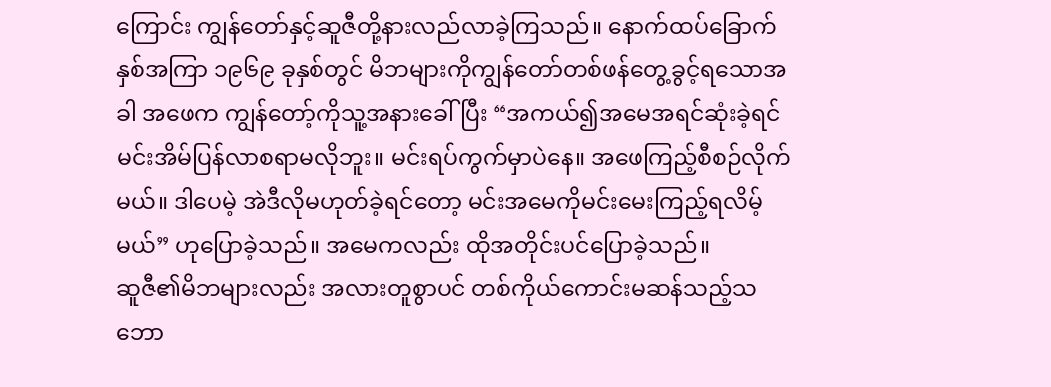ကြောင်း ကျွန်တော်နှင့်ဆူဇီတို့နားလည်လာခဲ့ကြသည်။ နောက်ထပ်ခြောက်နှစ်အကြာ ၁၉၆၉ ခုနှစ်တွင် မိဘများကိုကျွန်တော်တစ်ဖန်တွေ့ခွင့်ရသောအခါ အဖေက ကျွန်တော့်ကိုသူ့အနားခေါ်ပြီး “အကယ်၍အမေအရင်ဆုံးခဲ့ရင် မင်းအိမ်ပြန်လာစရာမလိုဘူး။ မင်းရပ်ကွက်မှာပဲနေ။ အဖေကြည့်စီစဉ်လိုက်မယ်။ ဒါပေမဲ့ အဲဒီလိုမဟုတ်ခဲ့ရင်တော့ မင်းအမေကိုမင်းမေးကြည့်ရလိမ့်မယ်” ဟုပြောခဲ့သည်။ အမေကလည်း ထိုအတိုင်းပင်ပြောခဲ့သည်။
ဆူဇီ၏မိဘများလည်း အလားတူစွာပင် တစ်ကိုယ်ကောင်းမဆန်သည့်သဘော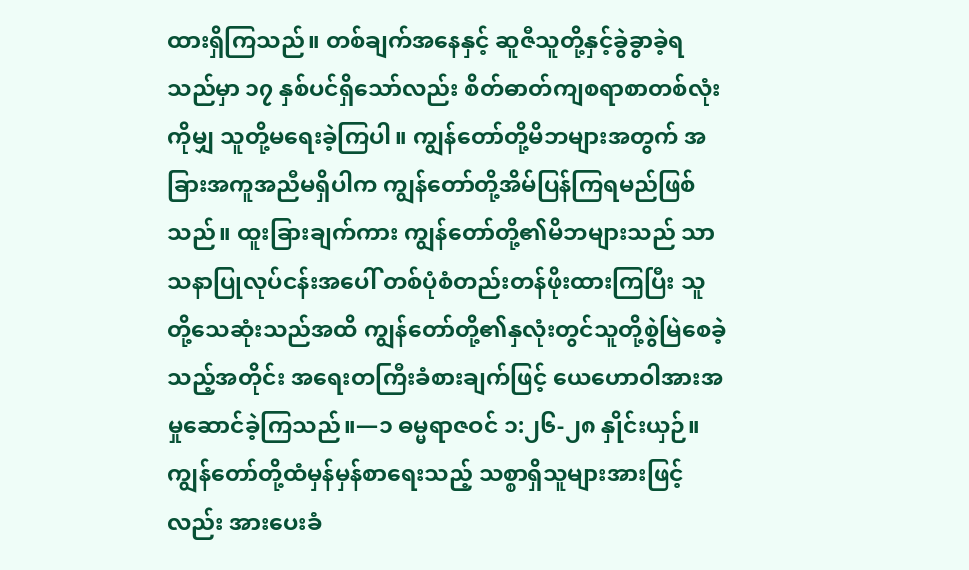ထားရှိကြသည်။ တစ်ချက်အနေနှင့် ဆူဇီသူတို့နှင့်ခွဲခွာခဲ့ရသည်မှာ ၁၇ နှစ်ပင်ရှိသော်လည်း စိတ်ဓာတ်ကျစရာစာတစ်လုံးကိုမျှ သူတို့မရေးခဲ့ကြပါ။ ကျွန်တော်တို့မိဘများအတွက် အခြားအကူအညီမရှိပါက ကျွန်တော်တို့အိမ်ပြန်ကြရမည်ဖြစ်သည်။ ထူးခြားချက်ကား ကျွန်တော်တို့၏မိဘများသည် သာသနာပြုလုပ်ငန်းအပေါ် တစ်ပုံစံတည်းတန်ဖိုးထားကြပြီး သူတို့သေဆုံးသည်အထိ ကျွန်တော်တို့၏နှလုံးတွင်သူတို့စွဲမြဲစေခဲ့သည့်အတိုင်း အရေးတကြီးခံစားချက်ဖြင့် ယေဟောဝါအားအမှုဆောင်ခဲ့ကြသည်။—၁ ဓမ္မရာဇဝင် ၁:၂၆-၂၈ နှိုင်းယှဉ်။
ကျွန်တော်တို့ထံမှန်မှန်စာရေးသည့် သစ္စာရှိသူများအားဖြင့်လည်း အားပေးခံ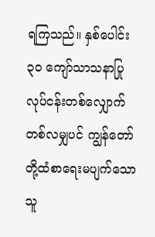ရကြသည်။ နှစ်ပေါင်း ၃၀ ကျော်သာသနာပြုလုပ်ငန်းတစ်လျှောက် တစ်လမျှပင် ကျွန်တော်တို့ထံစာရေးမပျက်သောသူ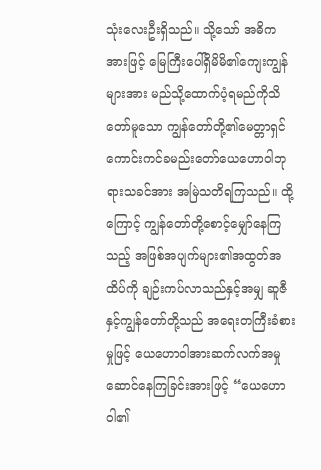သုံးလေးဦးရှိသည်။ သို့သော် အဓိကအားဖြင့် မြေကြီးပေါ်ရှိမိမိ၏ကျေးကျွန်များအား မည်သို့ထောက်ပံ့ရမည်ကိုသိတော်မူသော ကျွန်တော်တို့၏မေတ္တာရှင် ကောင်းကင်ခမည်းတော်ယေဟောဝါဘုရားသခင်အား အမြဲသတိရကြသည်။ ထို့ကြောင့် ကျွန်တော်တို့စောင့်မျှော်နေကြသည့် အဖြစ်အပျက်များ၏အထွတ်အထိပ်ကို ချဉ်းကပ်လာသည်နှင့်အမျှ ဆူဇီနှင့်ကျွန်တော်တို့သည် အရေးတကြီးခံစားမှုဖြင့် ယေဟောဝါအားဆက်လက်အမှုဆောင်နေကြခြင်းအားဖြင့် “ယေဟောဝါ၏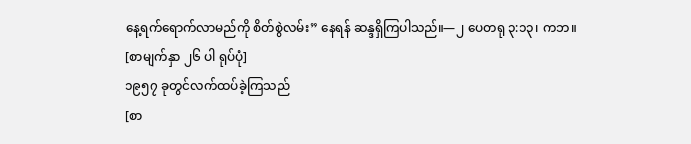နေ့ရက်ရောက်လာမည်ကို စိတ်စွဲလမ်း” နေရန် ဆန္ဒရှိကြပါသည်။—၂ ပေတရု ၃:၁၃၊ ကဘ။
[စာမျက်နှာ ၂၆ ပါ ရုပ်ပုံ]
၁၉၅၇ ခုတွင်လက်ထပ်ခဲ့ကြသည်
[စာ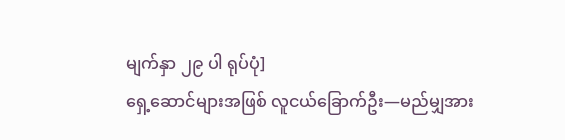မျက်နှာ ၂၉ ပါ ရုပ်ပုံ]
ရှေ့ဆောင်များအဖြစ် လူငယ်ခြောက်ဦး—မည်မျှအား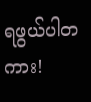ရဖွယ်ပါတကား!